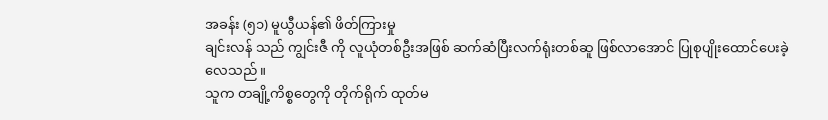အခန်း (၅၁) မူယွီယန်၏ ဖိတ်ကြားမှု
ချင်းလန် သည် ကျွင်းဇီ ကို လူယုံတစ်ဦးအဖြစ် ဆက်ဆံပြီးလက်ရုံးတစ်ဆူ ဖြစ်လာအောင် ပြုစုပျိုးထောင်ပေးခဲ့လေသည်။
သူက တချို့ကိစ္စတွေကို တိုက်ရိုက် ထုတ်မ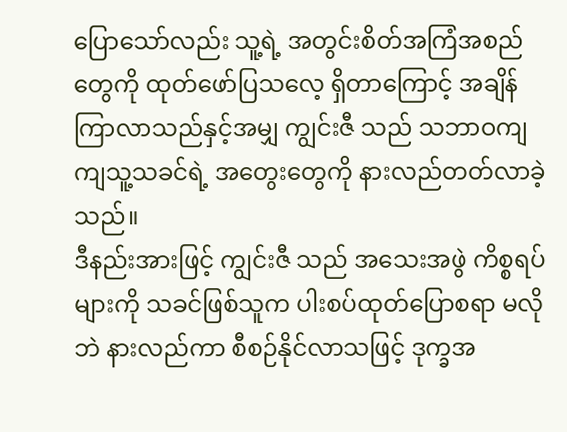ပြောသော်လည်း သူ့ရဲ့ အတွင်းစိတ်အကြံအစည်တွေကို ထုတ်ဖော်ပြသလေ့ ရှိတာကြောင့် အချိန်ကြာလာသည်နှင့်အမျှ ကျွင်းဇီ သည် သဘာဝကျကျသူ့သခင်ရဲ့ အတွေးတွေကို နားလည်တတ်လာခဲ့သည်။
ဒီနည်းအားဖြင့် ကျွင်းဇီ သည် အသေးအဖွဲ ကိစ္စရပ်များကို သခင်ဖြစ်သူက ပါးစပ်ထုတ်ပြောစရာ မလိုဘဲ နားလည်ကာ စီစဉ်နိုင်လာသဖြင့် ဒုက္ခအ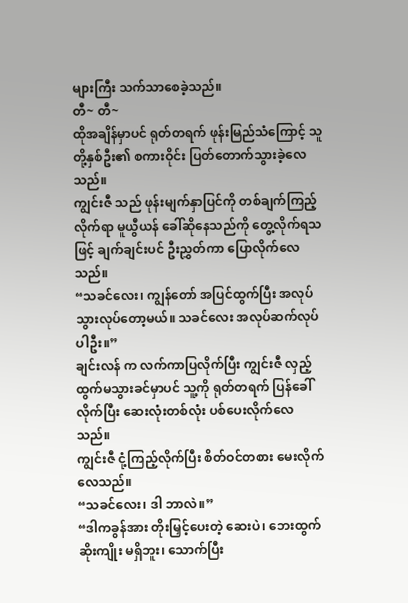များကြီး သက်သာစေခဲ့သည်။
တီ~ တီ~
ထိုအချိန်မှာပင် ရုတ်တရက် ဖုန်းမြည်သံကြောင့် သူတို့နှစ်ဦး၏ စကားဝိုင်း ပြတ်တောက်သွားခဲ့လေသည်။
ကျွင်းဇီ သည် ဖုန်းမျက်နှာပြင်ကို တစ်ချက်ကြည့်လိုက်ရာ မူယွီယန် ခေါ်ဆိုနေသည်ကို တွေ့လိုက်ရသဖြင့် ချက်ချင်းပင် ဦးညွှတ်ကာ ပြောလိုက်လေသည်။
“သခင်လေး၊ ကျွန်တော် အပြင်ထွက်ပြီး အလုပ်သွားလုပ်တော့မယ်။ သခင်လေး အလုပ်ဆက်လုပ်ပါဦး။”
ချင်းလန် က လက်ကာပြလိုက်ပြီး ကျွင်းဇီ လှည့်ထွက်မသွားခင်မှာပင် သူ့ကို ရုတ်တရက် ပြန်ခေါ်လိုက်ပြီး ဆေးလုံးတစ်လုံး ပစ်ပေးလိုက်လေသည်။
ကျွင်းဇီ ငုံ့ကြည့်လိုက်ပြီး စိတ်ဝင်တစား မေးလိုက်လေသည်။
“သခင်လေး၊ ဒါ ဘာလဲ။”
“ဒါကခွန်အား တိုးမြှင့်ပေးတဲ့ ဆေးပဲ၊ ဘေးထွက်ဆိုးကျိုး မရှိဘူး၊ သောက်ပြီး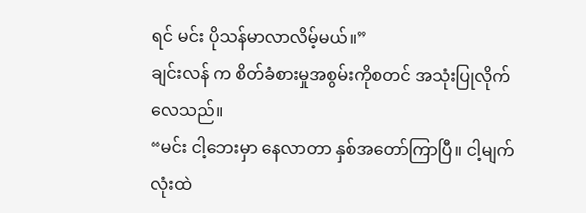ရင် မင်း ပိုသန်မာလာလိမ့်မယ်။”
ချင်းလန် က စိတ်ခံစားမှုအစွမ်းကိုစတင် အသုံးပြုလိုက်လေသည်။
“မင်း ငါ့ဘေးမှာ နေလာတာ နှစ်အတော်ကြာပြီ။ ငါ့မျက်လုံးထဲ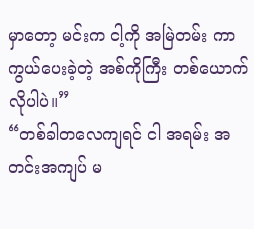မှာတော့ မင်းက ငါ့ကို အမြဲတမ်း ကာကွယ်ပေးခဲ့တဲ့ အစ်ကိုကြီး တစ်ယောက်လိုပါပဲ။”
“တစ်ခါတလေကျရင် ငါ အရမ်း အတင်းအကျပ် မ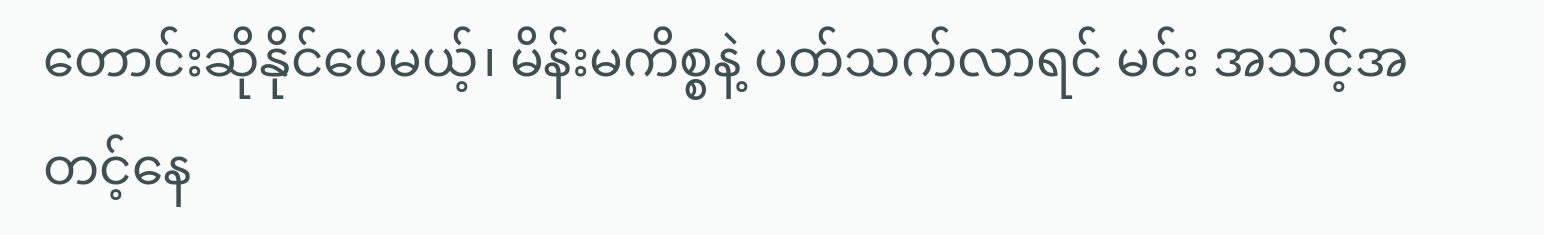တောင်းဆိုနိုင်ပေမယ့်၊ မိန်းမကိစ္စနဲ့ ပတ်သက်လာရင် မင်း အသင့်အတင့်နေ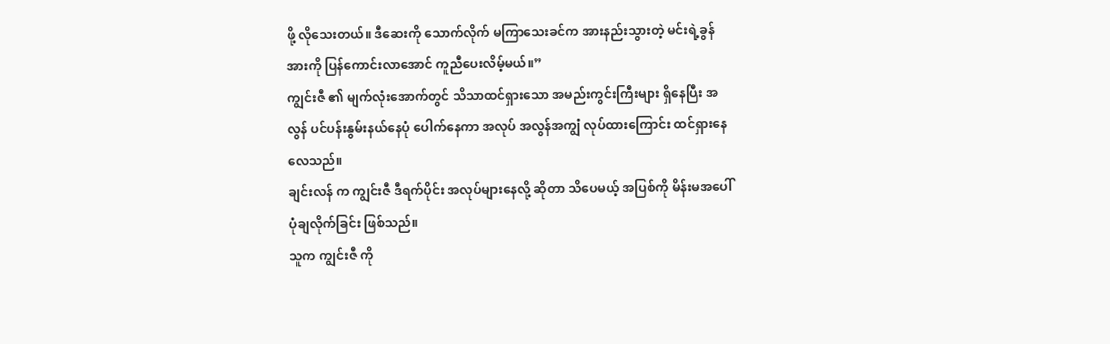ဖို့ လိုသေးတယ်။ ဒီဆေးကို သောက်လိုက် မကြာသေးခင်က အားနည်းသွားတဲ့ မင်းရဲ့ခွန်အားကို ပြန်ကောင်းလာအောင် ကူညီပေးလိမ့်မယ်။”
ကျွင်းဇီ ၏ မျက်လုံးအောက်တွင် သိသာထင်ရှားသော အမည်းကွင်းကြီးများ ရှိနေပြီး အလွန် ပင်ပန်းနွမ်းနယ်နေပုံ ပေါက်နေကာ အလုပ် အလွန်အကျွံ လုပ်ထားကြောင်း ထင်ရှားနေလေသည်။
ချင်းလန် က ကျွင်းဇီ ဒီရက်ပိုင်း အလုပ်များနေလို့ ဆိုတာ သိပေမယ့် အပြစ်ကို မိန်းမအပေါ် ပုံချလိုက်ခြင်း ဖြစ်သည်။
သူက ကျွင်းဇီ ကို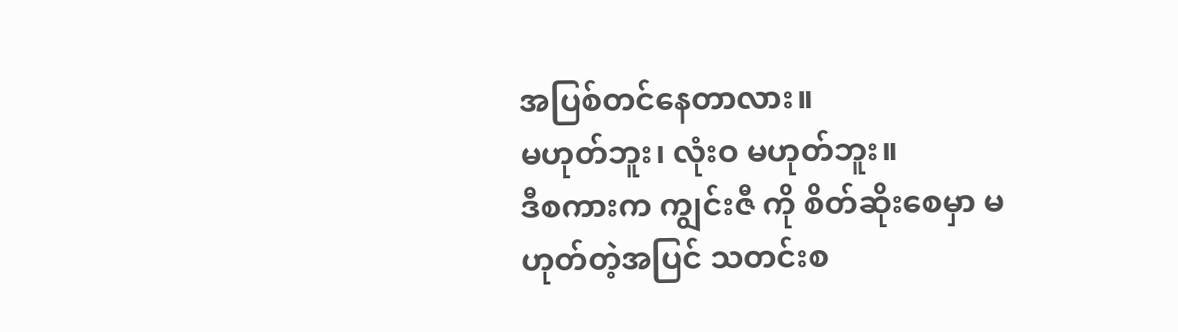အပြစ်တင်နေတာလား။
မဟုတ်ဘူး၊ လုံးဝ မဟုတ်ဘူး။
ဒီစကားက ကျွင်းဇီ ကို စိတ်ဆိုးစေမှာ မဟုတ်တဲ့အပြင် သတင်းစ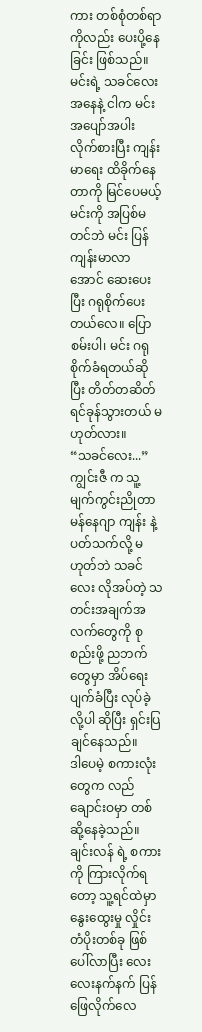ကား တစ်စုံတစ်ရာကိုလည်း ပေးပို့နေခြင်း ဖြစ်သည်။
မင်းရဲ့ သခင်လေး အနေနဲ့ ငါက မင်း အပျော်အပါး လိုက်စားပြီး ကျန်းမာရေး ထိခိုက်နေတာကို မြင်ပေမယ့် မင်းကို အပြစ်မတင်ဘဲ မင်း ပြန်ကျန်းမာလာအောင် ဆေးပေးပြီး ဂရုစိုက်ပေးတယ်လေ။ ပြောစမ်းပါ၊ မင်း ဂရုစိုက်ခံရတယ်ဆိုပြီး တိတ်တဆိတ် ရင်ခုန်သွားတယ် မဟုတ်လား။
“သခင်လေး...”
ကျွင်းဇီ က သူ့မျက်ကွင်းညိုတာ မန်နေဂျာ ကျန်း နဲ့ ပတ်သက်လို့ မဟုတ်ဘဲ သခင်လေး လိုအပ်တဲ့ သတင်းအချက်အလက်တွေကို စုစည်းဖို့ ညဘက်တွေမှာ အိပ်ရေးပျက်ခံပြီး လုပ်ခဲ့လို့ပါ ဆိုပြီး ရှင်းပြချင်နေသည်။
ဒါပေမဲ့ စကားလုံးတွေက လည်ချောင်းဝမှာ တစ်ဆို့နေခဲ့သည်။ ချင်းလန် ရဲ့ စကားကို ကြားလိုက်ရတော့ သူ့ရင်ထဲမှာ နွေးထွေးမှု လှိုင်းတံပိုးတစ်ခု ဖြစ်ပေါ်လာပြီး လေးလေးနက်နက် ပြန်ဖြေလိုက်လေ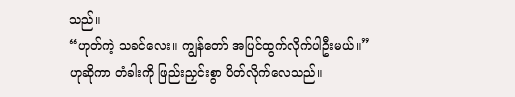သည်။
“ဟုတ်ကဲ့ သခင်လေး။ ကျွန်တော် အပြင်ထွက်လိုက်ပါဦးမယ်။”
ဟုဆိုကာ တံခါးကို ဖြည်းညှင်းစွာ ပိတ်လိုက်လေသည်။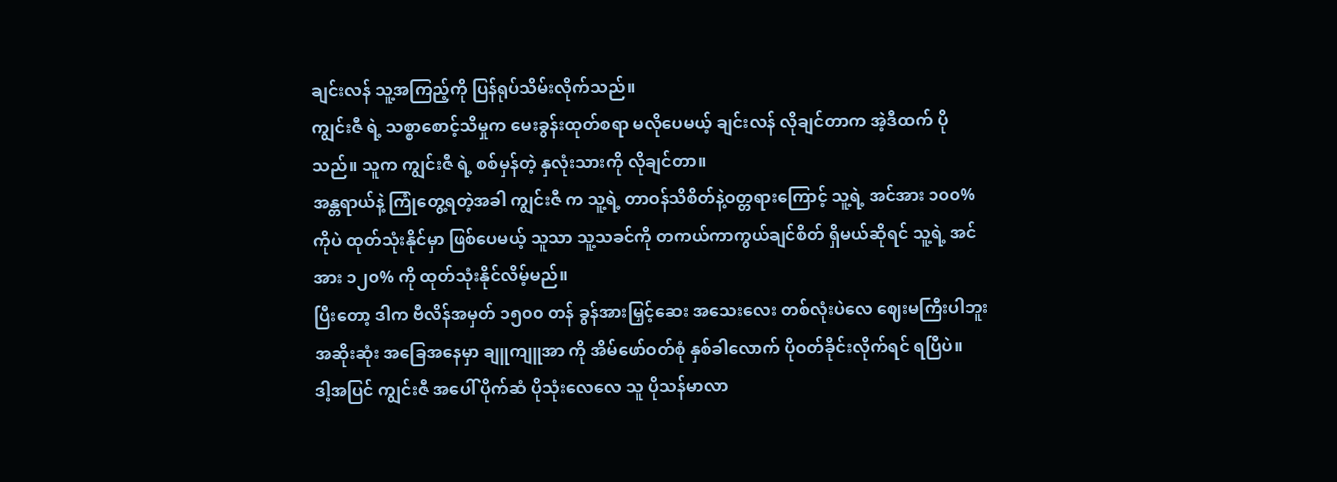ချင်းလန် သူ့အကြည့်ကို ပြန်ရုပ်သိမ်းလိုက်သည်။
ကျွင်းဇီ ရဲ့ သစ္စာစောင့်သိမှုက မေးခွန်းထုတ်စရာ မလိုပေမယ့် ချင်းလန် လိုချင်တာက အဲ့ဒီထက် ပိုသည်။ သူက ကျွင်းဇီ ရဲ့ စစ်မှန်တဲ့ နှလုံးသားကို လိုချင်တာ။
အန္တရာယ်နဲ့ ကြုံတွေ့ရတဲ့အခါ ကျွင်းဇီ က သူ့ရဲ့ တာဝန်သိစိတ်နဲ့ဝတ္တရားကြောင့် သူ့ရဲ့ အင်အား ၁၀၀% ကိုပဲ ထုတ်သုံးနိုင်မှာ ဖြစ်ပေမယ့် သူသာ သူ့သခင်ကို တကယ်ကာကွယ်ချင်စိတ် ရှိမယ်ဆိုရင် သူ့ရဲ့ အင်အား ၁၂၀% ကို ထုတ်သုံးနိုင်လိမ့်မည်။
ပြီးတော့ ဒါက ဗီလိန်အမှတ် ၁၅၀၀ တန် ခွန်အားမြှင့်ဆေး အသေးလေး တစ်လုံးပဲလေ ဈေးမကြီးပါဘူး အဆိုးဆုံး အခြေအနေမှာ ချူကျူအာ ကို အိမ်ဖော်ဝတ်စုံ နှစ်ခါလောက် ပိုဝတ်ခိုင်းလိုက်ရင် ရပြီပဲ။
ဒါ့အပြင် ကျွင်းဇီ အပေါ် ပိုက်ဆံ ပိုသုံးလေလေ သူ ပိုသန်မာလာ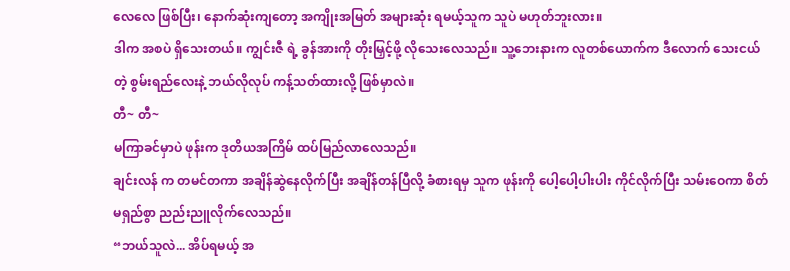လေလေ ဖြစ်ပြီး၊ နောက်ဆုံးကျတော့ အကျိုးအမြတ် အများဆုံး ရမယ့်သူက သူပဲ မဟုတ်ဘူးလား။
ဒါက အစပဲ ရှိသေးတယ်။ ကျွင်းဇီ ရဲ့ ခွန်အားကို တိုးမြှင့်ဖို့ လိုသေးလေသည်။ သူ့ဘေးနားက လူတစ်ယောက်က ဒီလောက် သေးငယ်တဲ့ စွမ်းရည်လေးနဲ့ ဘယ်လိုလုပ် ကန့်သတ်ထားလို့ ဖြစ်မှာလဲ။
တီ~ တီ~
မကြာခင်မှာပဲ ဖုန်းက ဒုတိယအကြိမ် ထပ်မြည်လာလေသည်။
ချင်းလန် က တမင်တကာ အချိန်ဆွဲနေလိုက်ပြီး အချိန်တန်ပြီလို့ ခံစားရမှ သူက ဖုန်းကို ပေါ့ပေါ့ပါးပါး ကိုင်လိုက်ပြီး သမ်းဝေကာ စိတ်မရှည်စွာ ညည်းညူလိုက်လေသည်။
“ဘယ်သူလဲ... အိပ်ရမယ့် အ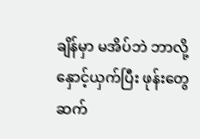ချိန်မှာ မအိပ်ဘဲ ဘာလို့ နှောင့်ယှက်ပြီး ဖုန်းတွေ ဆက်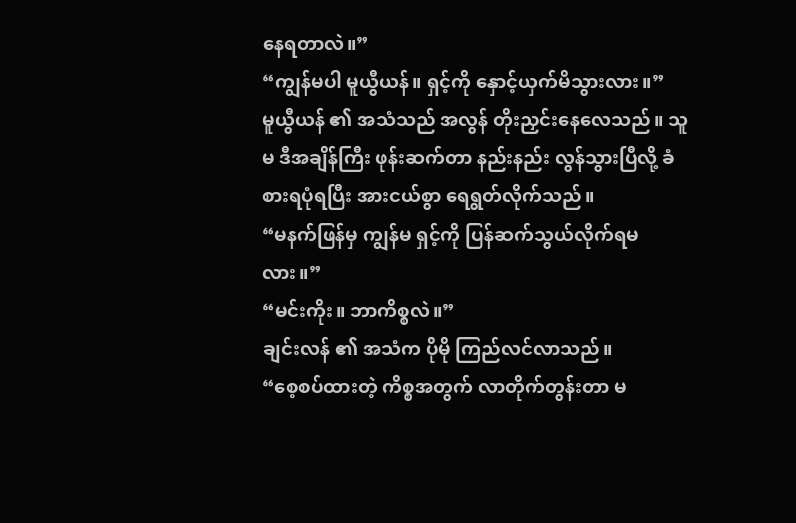နေရတာလဲ။”
“ကျွန်မပါ မူယွီယန်။ ရှင့်ကို နှောင့်ယှက်မိသွားလား။”
မူယွီယန် ၏ အသံသည် အလွန် တိုးညှင်းနေလေသည်။ သူမ ဒီအချိန်ကြီး ဖုန်းဆက်တာ နည်းနည်း လွန်သွားပြီလို့ ခံစားရပုံရပြီး အားငယ်စွာ ရေရွတ်လိုက်သည်။
“မနက်ဖြန်မှ ကျွန်မ ရှင့်ကို ပြန်ဆက်သွယ်လိုက်ရမလား။”
“မင်းကိုး။ ဘာကိစ္စလဲ။”
ချင်းလန် ၏ အသံက ပိုမို ကြည်လင်လာသည်။
“စေ့စပ်ထားတဲ့ ကိစ္စအတွက် လာတိုက်တွန်းတာ မ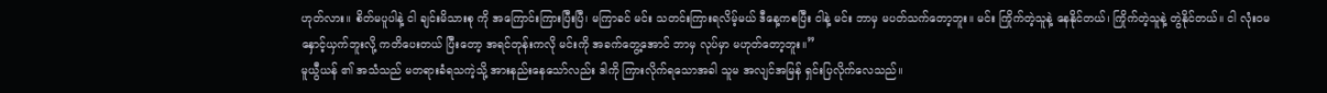ဟုတ်လား။ စိတ်မပူပါနဲ့ ငါ ချင်းမိသားစု ကို အကြောင်းကြားပြီးပြီ၊ မကြာခင် မင်း သတင်းကြားရလိမ့်မယ် ဒီနေ့ကစပြီး ငါနဲ့ မင်း ဘာမှ မပတ်သက်တော့ဘူး။ မင်း ကြိုက်တဲ့သူနဲ့ နေနိုင်တယ်၊ ကြိုက်တဲ့သူနဲ့ တွဲနိုင်တယ်။ ငါ လုံးဝမနှောင့်ယှက်ဘူးလို့ ကတိပေးတယ် ပြီးတော့ အရင်တုန်းကလို မင်းကို အခက်တွေ့အောင် ဘာမှ လုပ်မှာ မဟုတ်တော့ဘူး။”
မူယွီယန် ၏ အသံသည် မတရားခံရသကဲ့သို့ အားနည်းနေသော်လည်း ဒါကို ကြားလိုက်ရသောအခါ သူမ အလျင်အမြန် ရှင်းပြလိုက်လေသည်။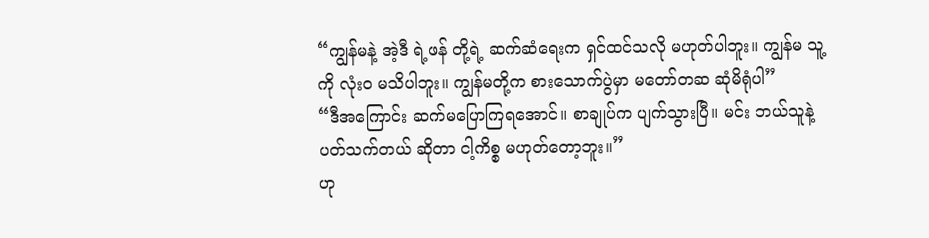“ကျွန်မနဲ့ အဲ့ဒီ ရဲ့ဖန် တို့ရဲ့ ဆက်ဆံရေးက ရှင်ထင်သလို မဟုတ်ပါဘူး။ ကျွန်မ သူ့ကို လုံးဝ မသိပါဘူး။ ကျွန်မတို့က စားသောက်ပွဲမှာ မတော်တဆ ဆုံမိရုံပါ”
“ဒီအကြောင်း ဆက်မပြောကြရအောင်။ စာချုပ်က ပျက်သွားပြီ။ မင်း ဘယ်သူနဲ့ ပတ်သက်တယ် ဆိုတာ ငါ့ကိစ္စ မဟုတ်တော့ဘူး။”
ဟု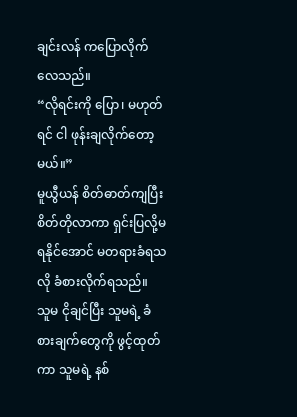ချင်းလန် ကပြောလိုက်လေသည်။
“လိုရင်းကို ပြော၊ မဟုတ်ရင် ငါ ဖုန်းချလိုက်တော့မယ်။”
မူယွီယန် စိတ်ဓာတ်ကျပြီး စိတ်တိုလာကာ ရှင်းပြလို့မရနိုင်အောင် မတရားခံရသလို ခံစားလိုက်ရသည်။
သူမ ငိုချင်ပြီး သူမရဲ့ ခံစားချက်တွေကို ဖွင့်ထုတ်ကာ သူမရဲ့ နစ်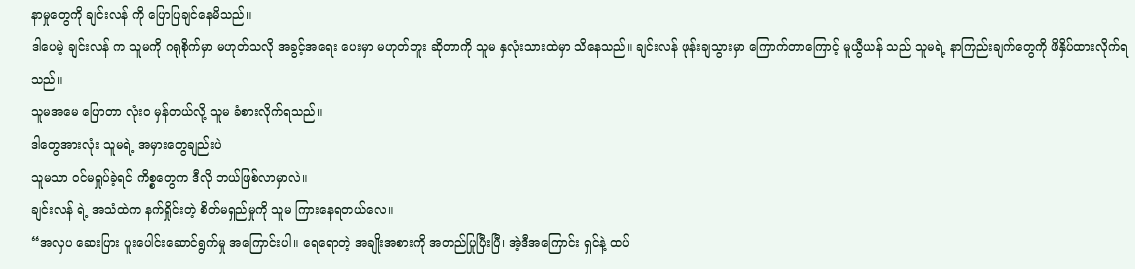နာမှုတွေကို ချင်းလန် ကို ပြောပြချင်နေမိသည်။
ဒါပေမဲ့ ချင်းလန် က သူမကို ဂရုစိုက်မှာ မဟုတ်သလို အခွင့်အရေး ပေးမှာ မဟုတ်ဘူး ဆိုတာကို သူမ နှလုံးသားထဲမှာ သိနေသည်။ ချင်းလန် ဖုန်းချသွားမှာ ကြောက်တာကြောင့် မူယွီယန် သည် သူမရဲ့ နာကြည်းချက်တွေကို ဖိနှိပ်ထားလိုက်ရသည်။
သူမအမေ ပြောတာ လုံးဝ မှန်တယ်လို့ သူမ ခံစားလိုက်ရသည်။
ဒါတွေအားလုံး သူမရဲ့ အမှားတွေချည်းပဲ
သူမသာ ဝင်မရှုပ်ခဲ့ရင် ကိစ္စတွေက ဒီလို ဘယ်ဖြစ်လာမှာလဲ။
ချင်းလန် ရဲ့ အသံထဲက နက်ရှိုင်းတဲ့ စိတ်မရှည်မှုကို သူမ ကြားနေရတယ်လေ။
“အလှပ ဆေးပြား ပူးပေါင်းဆောင်ရွက်မှု အကြောင်းပါ။ ရေရောတဲ့ အချိုးအစားကို အတည်ပြုပြီးပြီ၊ အဲ့ဒီအကြောင်း ရှင်နဲ့ ထပ်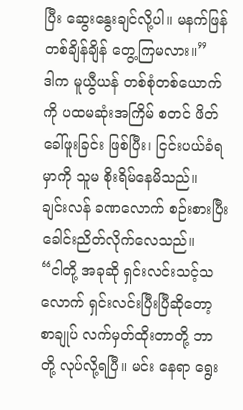ပြီး ဆွေးနွေးချင်လို့ပါ။ မနက်ဖြန် တစ်ချိန်ချိန် တွေ့ကြမလား။”
ဒါက မူယွီယန် တစ်စုံတစ်ယောက်ကို ပထမဆုံးအကြိမ် စတင် ဖိတ်ခေါ်ဖူးခြင်း ဖြစ်ပြီး၊ ငြင်းပယ်ခံရမှာကို သူမ စိုးရိမ်နေမိသည်။
ချင်းလန် ခဏလောက် စဉ်းစားပြီး ခေါင်းညိတ်လိုက်လေသည်။
“ငါတို့ အခုဆို ရှင်းလင်းသင့်သလောက် ရှင်းလင်းပြီးပြီဆိုတော့ စာချုပ် လက်မှတ်ထိုးတာတို့ ဘာတို့ လုပ်လို့ရပြီ။ မင်း နေရာ ရွေး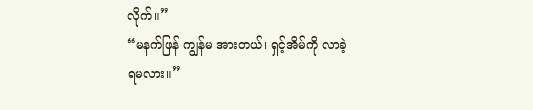လိုက်။”
“မနက်ဖြန် ကျွန်မ အားတယ်၊ ရှင့်အိမ်ကို လာခဲ့ရမလား။”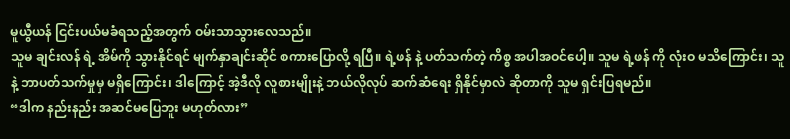မူယွီယန် ငြင်းပယ်မခံရသည့်အတွက် ဝမ်းသာသွားလေသည်။
သူမ ချင်းလန် ရဲ့ အိမ်ကို သွားနိုင်ရင် မျက်နှာချင်းဆိုင် စကားပြောလို့ ရပြီ။ ရဲ့ဖန် နဲ့ ပတ်သက်တဲ့ ကိစ္စ အပါအဝင်ပေါ့။ သူမ ရဲ့ဖန် ကို လုံးဝ မသိကြောင်း၊ သူနဲ့ ဘာပတ်သက်မှုမှ မရှိကြောင်း၊ ဒါကြောင့် အဲ့ဒီလို လူစားမျိုးနဲ့ ဘယ်လိုလုပ် ဆက်ဆံရေး ရှိနိုင်မှာလဲ ဆိုတာကို သူမ ရှင်းပြရမည်။
“ဒါက နည်းနည်း အဆင်မပြေဘူး မဟုတ်လား”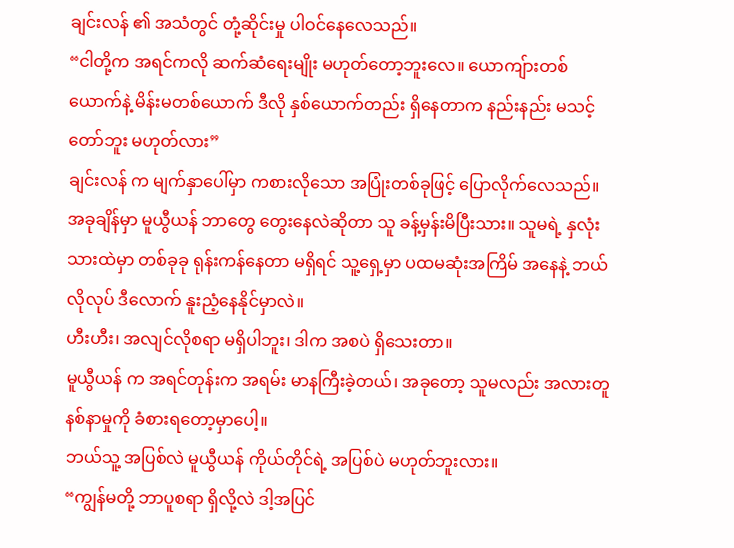ချင်းလန် ၏ အသံတွင် တုံ့ဆိုင်းမှု ပါဝင်နေလေသည်။
“ငါတို့က အရင်ကလို ဆက်ဆံရေးမျိုး မဟုတ်တော့ဘူးလေ။ ယောကျ်ားတစ်ယောက်နဲ့ မိန်းမတစ်ယောက် ဒီလို နှစ်ယောက်တည်း ရှိနေတာက နည်းနည်း မသင့်တော်ဘူး မဟုတ်လား”
ချင်းလန် က မျက်နှာပေါ်မှာ ကစားလိုသော အပြုံးတစ်ခုဖြင့် ပြောလိုက်လေသည်။
အခုချိန်မှာ မူယွီယန် ဘာတွေ တွေးနေလဲဆိုတာ သူ ခန့်မှန်းမိပြီးသား။ သူမရဲ့ နှလုံးသားထဲမှာ တစ်ခုခု ရုန်းကန်နေတာ မရှိရင် သူ့ရှေ့မှာ ပထမဆုံးအကြိမ် အနေနဲ့ ဘယ်လိုလုပ် ဒီလောက် နူးညံ့နေနိုင်မှာလဲ။
ဟီးဟီး၊ အလျင်လိုစရာ မရှိပါဘူး၊ ဒါက အစပဲ ရှိသေးတာ။
မူယွီယန် က အရင်တုန်းက အရမ်း မာနကြီးခဲ့တယ်၊ အခုတော့ သူမလည်း အလားတူ နစ်နာမှုကို ခံစားရတော့မှာပေါ့။
ဘယ်သူ့ အပြစ်လဲ မူယွီယန် ကိုယ်တိုင်ရဲ့ အပြစ်ပဲ မဟုတ်ဘူးလား။
“ကျွန်မတို့ ဘာပူစရာ ရှိလို့လဲ ဒါ့အပြင်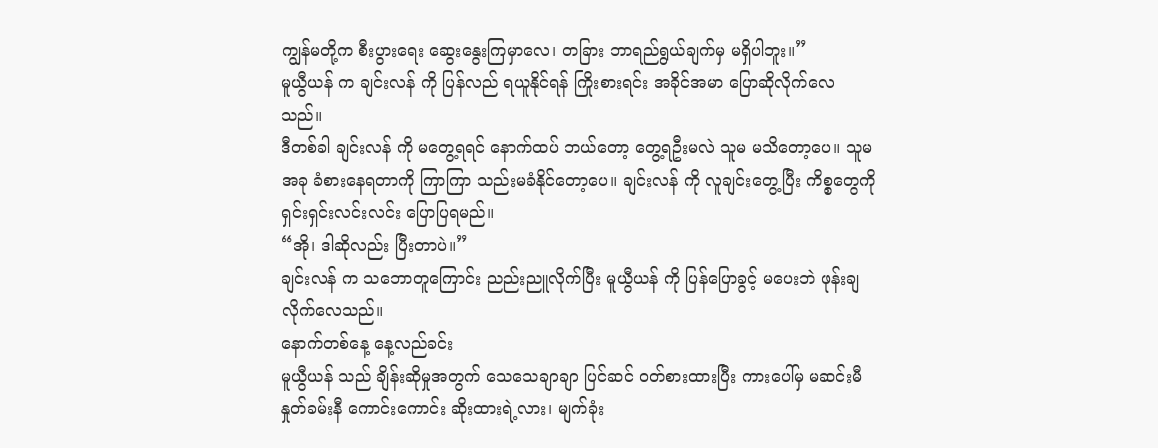ကျွန်မတို့က စီးပွားရေး ဆွေးနွေးကြမှာလေ၊ တခြား ဘာရည်ရွယ်ချက်မှ မရှိပါဘူး။”
မူယွီယန် က ချင်းလန် ကို ပြန်လည် ရယူနိုင်ရန် ကြိုးစားရင်း အခိုင်အမာ ပြောဆိုလိုက်လေသည်။
ဒီတစ်ခါ ချင်းလန် ကို မတွေ့ရရင် နောက်ထပ် ဘယ်တော့ တွေ့ရဦးမလဲ သူမ မသိတော့ပေ။ သူမ အခု ခံစားနေရတာကို ကြာကြာ သည်းမခံနိုင်တော့ပေ။ ချင်းလန် ကို လူချင်းတွေ့ပြီး ကိစ္စတွေကို ရှင်းရှင်းလင်းလင်း ပြောပြရမည်။
“အို၊ ဒါဆိုလည်း ပြီးတာပဲ။”
ချင်းလန် က သဘောတူကြောင်း ညည်းညူလိုက်ပြီး မူယွီယန် ကို ပြန်ပြောခွင့် မပေးဘဲ ဖုန်းချလိုက်လေသည်။
နောက်တစ်နေ့ နေ့လည်ခင်း
မူယွီယန် သည် ချိန်းဆိုမှုအတွက် သေသေချာချာ ပြင်ဆင် ဝတ်စားထားပြီး ကားပေါ်မှ မဆင်းမီ နှုတ်ခမ်းနီ ကောင်းကောင်း ဆိုးထားရဲ့လား၊ မျက်ခုံး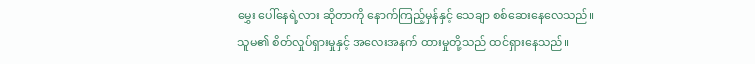မွှေး ပေါ်နေရဲ့လား ဆိုတာကို နောက်ကြည့်မှန်နှင့် သေချာ စစ်ဆေးနေလေသည်။
သူမ၏ စိတ်လှုပ်ရှားမှုနှင့် အလေးအနက် ထားမှုတို့သည် ထင်ရှားနေသည်။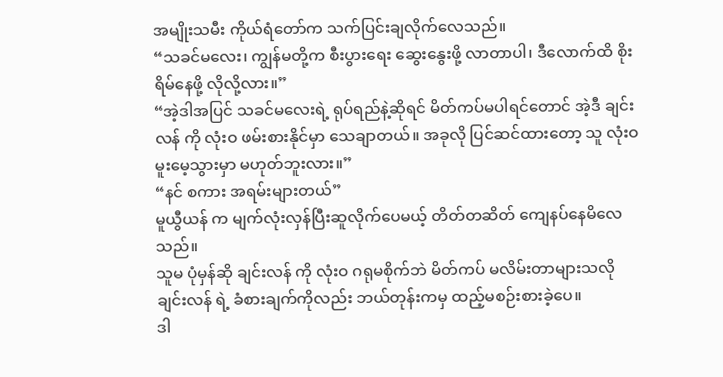အမျိုးသမီး ကိုယ်ရံတော်က သက်ပြင်းချလိုက်လေသည်။
“သခင်မလေး၊ ကျွန်မတို့က စီးပွားရေး ဆွေးနွေးဖို့ လာတာပါ၊ ဒီလောက်ထိ စိုးရိမ်နေဖို့ လိုလို့လား။”
“အဲ့ဒါအပြင် သခင်မလေးရဲ့ ရုပ်ရည်နဲ့ဆိုရင် မိတ်ကပ်မပါရင်တောင် အဲ့ဒီ ချင်းလန် ကို လုံးဝ ဖမ်းစားနိုင်မှာ သေချာတယ်။ အခုလို ပြင်ဆင်ထားတော့ သူ လုံးဝ မူးမေ့သွားမှာ မဟုတ်ဘူးလား။”
“နင် စကား အရမ်းများတယ်”
မူယွီယန် က မျက်လုံးလှန်ပြီးဆူလိုက်ပေမယ့် တိတ်တဆိတ် ကျေနပ်နေမိလေသည်။
သူမ ပုံမှန်ဆို ချင်းလန် ကို လုံးဝ ဂရုမစိုက်ဘဲ မိတ်ကပ် မလိမ်းတာများသလို ချင်းလန် ရဲ့ ခံစားချက်ကိုလည်း ဘယ်တုန်းကမှ ထည့်မစဉ်းစားခဲ့ပေ။
ဒါ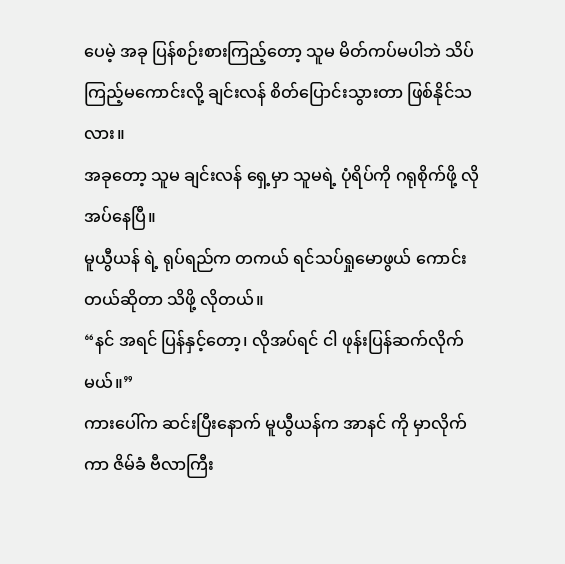ပေမဲ့ အခု ပြန်စဉ်းစားကြည့်တော့ သူမ မိတ်ကပ်မပါဘဲ သိပ်ကြည့်မကောင်းလို့ ချင်းလန် စိတ်ပြောင်းသွားတာ ဖြစ်နိုင်သလား။
အခုတော့ သူမ ချင်းလန် ရှေ့မှာ သူမရဲ့ ပုံရိပ်ကို ဂရုစိုက်ဖို့ လိုအပ်နေပြီ။
မူယွီယန် ရဲ့ ရုပ်ရည်က တကယ် ရင်သပ်ရှုမောဖွယ် ကောင်းတယ်ဆိုတာ သိဖို့ လိုတယ်။
“နင် အရင် ပြန်နှင့်တော့၊ လိုအပ်ရင် ငါ ဖုန်းပြန်ဆက်လိုက်မယ်။”
ကားပေါ်က ဆင်းပြီးနောက် မူယွီယန်က အာနင် ကို မှာလိုက်ကာ ဇိမ်ခံ ဗီလာကြီး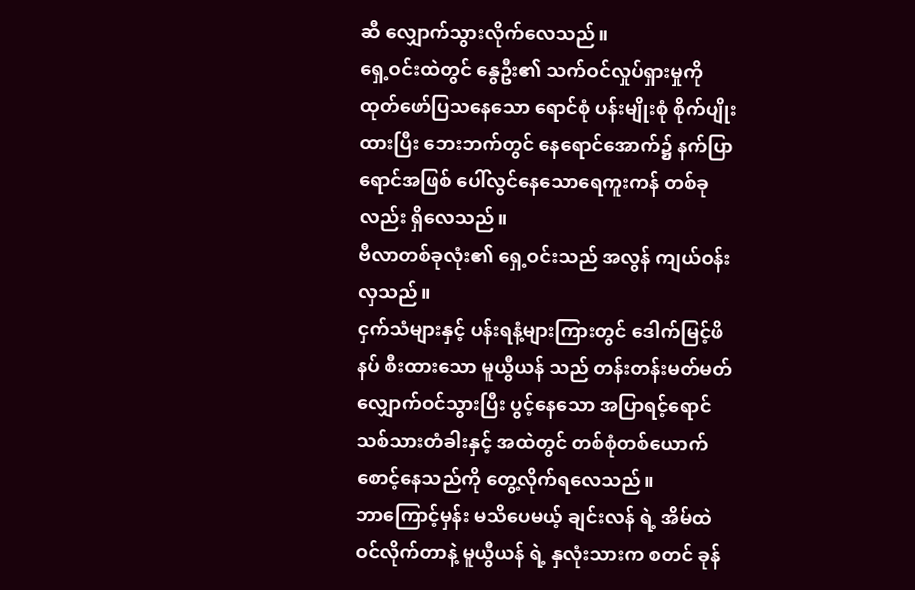ဆီ လျှောက်သွားလိုက်လေသည်။
ရှေ့ဝင်းထဲတွင် နွေဦး၏ သက်ဝင်လှုပ်ရှားမှုကို ထုတ်ဖော်ပြသနေသော ရောင်စုံ ပန်းမျိုးစုံ စိုက်ပျိုးထားပြီး ဘေးဘက်တွင် နေရောင်အောက်၌ နက်ပြာရောင်အဖြစ် ပေါ်လွင်နေသောရေကူးကန် တစ်ခုလည်း ရှိလေသည်။
ဗီလာတစ်ခုလုံး၏ ရှေ့ဝင်းသည် အလွန် ကျယ်ဝန်းလှသည်။
ငှက်သံများနှင့် ပန်းရနံ့များကြားတွင် ဒေါက်မြင့်ဖိနပ် စီးထားသော မူယွီယန် သည် တန်းတန်းမတ်မတ် လျှောက်ဝင်သွားပြီး ပွင့်နေသော အပြာရင့်ရောင် သစ်သားတံခါးနှင့် အထဲတွင် တစ်စုံတစ်ယောက် စောင့်နေသည်ကို တွေ့လိုက်ရလေသည်။
ဘာကြောင့်မှန်း မသိပေမယ့် ချင်းလန် ရဲ့ အိမ်ထဲ ဝင်လိုက်တာနဲ့ မူယွီယန် ရဲ့ နှလုံးသားက စတင် ခုန်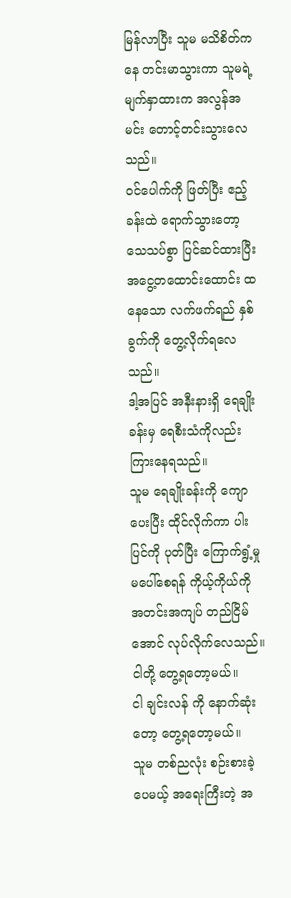မြန်လာပြီး သူမ မသိစိတ်ကနေ တင်းမာသွားကာ သူမရဲ့ မျက်နှာထားက အလွန်အမင်း တောင့်တင်းသွားလေသည်။
ဝင်ပေါက်ကို ဖြတ်ပြီး ဧည့်ခန်းထဲ ရောက်သွားတော့ သေသပ်စွာ ပြင်ဆင်ထားပြီး အငွေ့တထောင်းထောင်း ထနေသော လက်ဖက်ရည် နှစ်ခွက်ကို တွေ့လိုက်ရလေသည်။
ဒါ့အပြင် အနီးနားရှိ ရေချိုးခန်းမှ ရေစီးသံကိုလည်း ကြားနေရသည်။
သူမ ရေချိုးခန်းကို ကျောပေးပြီး ထိုင်လိုက်ကာ ပါးပြင်ကို ပုတ်ပြီး ကြောက်ရွံ့မှု မပေါ်စေရန် ကိုယ့်ကိုယ်ကို အတင်းအကျပ် တည်ငြိမ်အောင် လုပ်လိုက်လေသည်။
ငါတို့ တွေ့ရတော့မယ်။
ငါ ချင်းလန် ကို နောက်ဆုံးတော့ တွေ့ရတော့မယ်။
သူမ တစ်ညလုံး စဉ်းစားခဲ့ပေမယ့် အရေးကြီးတဲ့ အ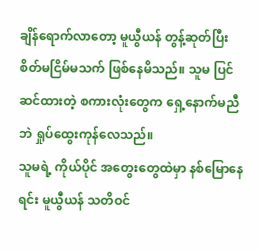ချိန်ရောက်လာတော့ မူယွီယန် တွန့်ဆုတ်ပြီး စိတ်မငြိမ်မသက် ဖြစ်နေမိသည်။ သူမ ပြင်ဆင်ထားတဲ့ စကားလုံးတွေက ရှေ့နောက်မညီဘဲ ရှုပ်ထွေးကုန်လေသည်။
သူမရဲ့ ကိုယ်ပိုင် အတွေးတွေထဲမှာ နစ်မြောနေရင်း မူယွီယန် သတိဝင်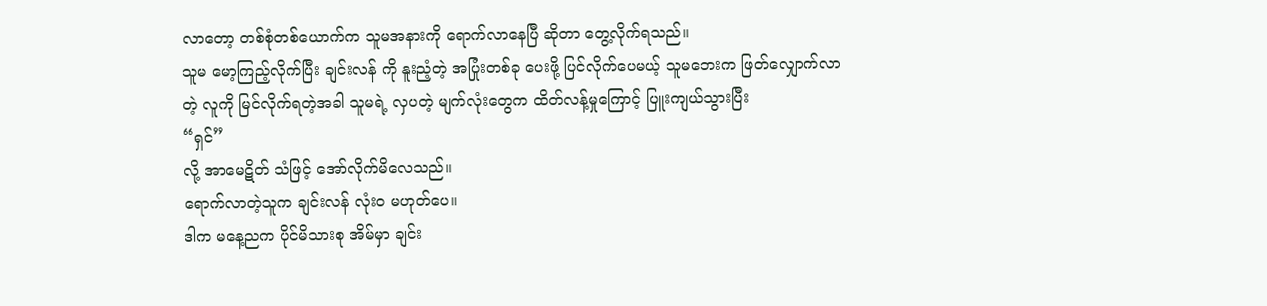လာတော့ တစ်စုံတစ်ယောက်က သူမအနားကို ရောက်လာနေပြီ ဆိုတာ တွေ့လိုက်ရသည်။
သူမ မော့ကြည့်လိုက်ပြီး ချင်းလန် ကို နူးညံ့တဲ့ အပြုံးတစ်ခု ပေးဖို့ ပြင်လိုက်ပေမယ့် သူမဘေးက ဖြတ်လျှောက်လာတဲ့ လူကို မြင်လိုက်ရတဲ့အခါ သူမရဲ့ လှပတဲ့ မျက်လုံးတွေက ထိတ်လန့်မှုကြောင့် ပြူးကျယ်သွားပြီး
“ရှင်”
လို့ အာမေဋိတ် သံဖြင့် အော်လိုက်မိလေသည်။
ရောက်လာတဲ့သူက ချင်းလန် လုံးဝ မဟုတ်ပေ။
ဒါက မနေ့ညက ပိုင်မိသားစု အိမ်မှာ ချင်း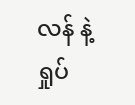လန် နဲ့ ရှုပ်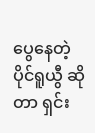ပွေနေတဲ့ ပိုင်ရူယွီ ဆိုတာ ရှင်း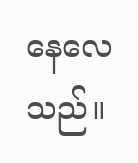နေလေသည်။